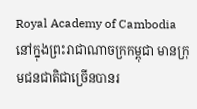Royal Academy of Cambodia
នៅក្នុងព្រះរាជាណាចក្រកម្ពុជា មានក្រុមជនជាតិជាច្រើនបានរ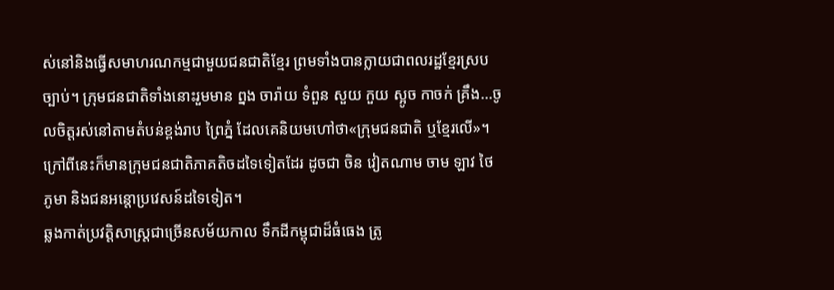ស់នៅនិងធ្វើសមាហរណកម្មជាមួយជនជាតិខ្មែរ ព្រមទាំងបានក្លាយជាពលរដ្ឋខ្មែរស្របច្បាប់។ ក្រុមជនជាតិទាំងនោះរួមមាន ព្នង ចារ៉ាយ ទំពួន សួយ កួយ ស្អូច កាចក់ គ្រឹង...ចូលចិត្តរស់នៅតាមតំបន់ខ្ពង់រាប ព្រៃភ្នំ ដែលគេនិយមហៅថា«ក្រុមជនជាតិ ឬខ្មែរលើ»។ ក្រៅពីនេះក៏មានក្រុមជនជាតិភាគតិចដទៃទៀតដែរ ដូចជា ចិន វៀតណាម ចាម ឡាវ ថៃ ភូមា និងជនអន្តោប្រវេសន៍ដទៃទៀត។
ឆ្លងកាត់ប្រវត្តិសាស្ត្រជាច្រើនសម័យកាល ទឹកដីកម្ពុជាដ៏ធំធេង ត្រូ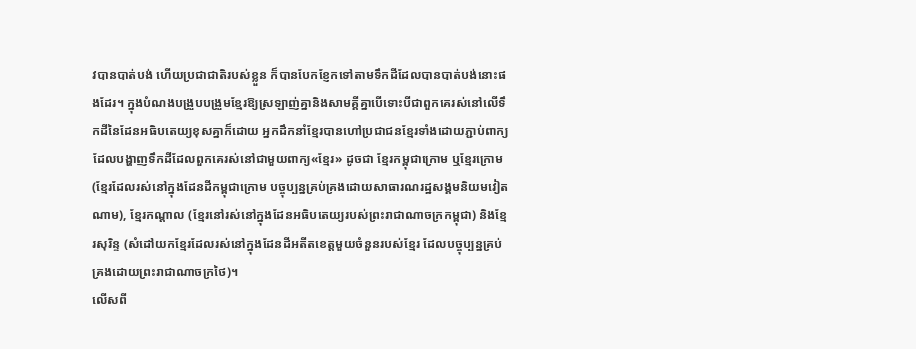វបានបាត់បង់ ហើយប្រជាជាតិរបស់ខ្លួន ក៏បានបែកខ្ញែកទៅតាមទឹកដីដែលបានបាត់បង់នោះផងដែរ។ ក្នុងបំណងបង្រួបបង្រួមខ្មែរឱ្យស្រឡាញ់គ្នានិងសាមគ្គីគ្នាបើទោះបីជាពួកគេរស់នៅលើទឹកដីនៃដែនអធិបតេយ្យខុសគ្នាក៏ដោយ អ្នកដឹកនាំខ្មែរបានហៅប្រជាជនខ្មែរទាំងដោយភ្ជាប់ពាក្យដែលបង្ហាញទឹកដីដែលពួកគេរស់នៅជាមួយពាក្យ«ខ្មែរ» ដូចជា ខ្មែរកម្ពុជាក្រោម ឬខ្មែរក្រោម(ខ្មែរដែលរស់នៅក្នុងដែនដីកម្ពុជាក្រោម បច្ចុប្បន្នគ្រប់គ្រងដោយសាធារណរដ្ឋសង្គមនិយមវៀតណាម), ខ្មែរកណ្ដាល (ខ្មែរនៅរស់នៅក្នុងដែនអធិបតេយ្យរបស់ព្រះរាជាណាចក្រកម្ពុជា) និងខ្មែរសុរិន្ទ (សំដៅយកខ្មែរដែលរស់នៅក្នុងដែនដីអតីតខេត្តមួយចំនួនរបស់ខ្មែរ ដែលបច្ចុប្បន្នគ្រប់គ្រងដោយព្រះរាជាណាចក្រថៃ)។
លើសពី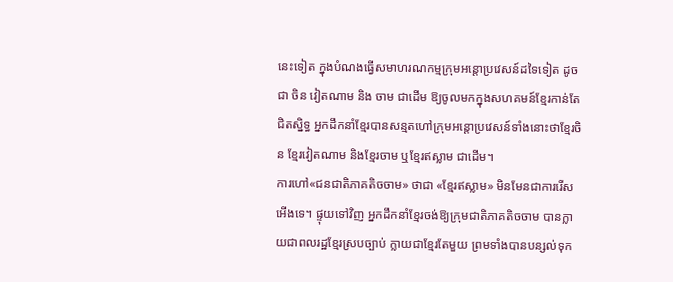នេះទៀត ក្នុងបំណងធ្វើសមាហរណកម្មក្រុមអន្តោប្រវេសន៍ដទៃទៀត ដូចជា ចិន វៀតណាម និង ចាម ជាដើម ឱ្យចូលមកក្នុងសហគមន៍ខ្មែរកាន់តែជិតស្និទ្ធ អ្នកដឹកនាំខ្មែរបានសន្មតហៅក្រុមអន្តោប្រវេសន៍ទាំងនោះថាខ្មែរចិន ខ្មែរវៀតណាម និងខ្មែរចាម ឬខ្មែរឥស្លាម ជាដើម។
ការហៅ«ជនជាតិភាគតិចចាម» ថាជា «ខ្មែរឥស្លាម» មិនមែនជាការរើសអើងទេ។ ផ្ទុយទៅវិញ អ្នកដឹកនាំខ្មែរចង់ឱ្យក្រុមជាតិភាគតិចចាម បានក្លាយជាពលរដ្ឋខ្មែរស្របច្បាប់ ក្លាយជាខ្មែរតែមួយ ព្រមទាំងបានបន្សល់ទុក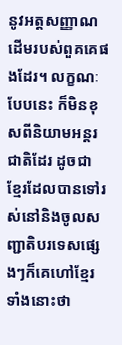នូវអត្តសញ្ញាណដើមរបស់ពួគគេផងដែរ។ លក្ខណៈបែបនេះ ក៏មិនខុសពីនិយាមអន្តរជាតិដែរ ដូចជា ខ្មែរដែលបានទៅរស់នៅនិងចូលសញ្ជាតិបរទេសផ្សេងៗក៏គេហៅខ្មែរទាំងនោះថា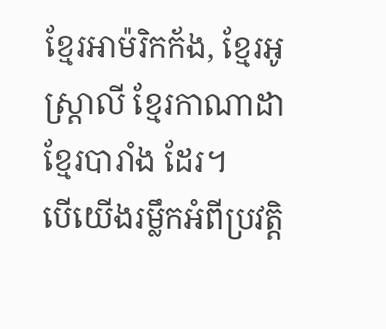ខ្មែរអាម៉រិកក័ង, ខ្មែរអូស្ត្រាលី ខ្មែរកាណាដា ខ្មែរបារាំង ដែរ។
បើយើងរម្លឹកអំពីប្រវត្តិ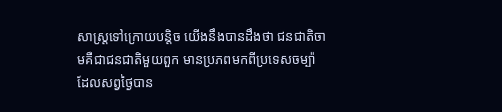សាស្ត្រទៅក្រោយបន្តិច យើងនឹងបានដឹងថា ជនជាតិចាមគឺជាជនជាតិមួយពួក មានប្រភពមកពីប្រទេសចម្ប៉ា ដែលសព្វថ្ងៃបាន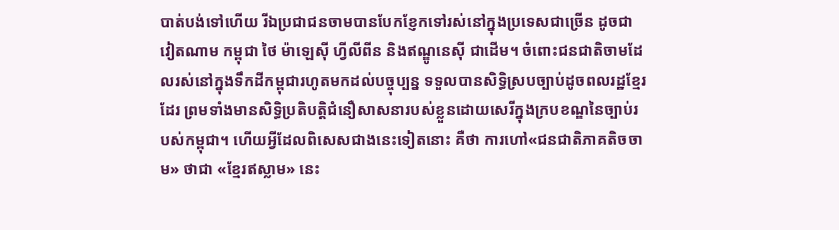បាត់បង់ទៅហើយ រីឯប្រជាជនចាមបានបែកខ្ញែកទៅរស់នៅក្នុងប្រទេសជាច្រើន ដូចជា វៀតណាម កម្ពុជា ថៃ ម៉ាឡេស៊ី ហ្វីលីពីន និងឥណ្ឌូនេស៊ី ជាដើម។ ចំពោះជនជាតិចាមដែលរស់នៅក្នុងទឹកដីកម្ពុជារហូតមកដល់បច្ចុប្បន្ន ទទួលបានសិទ្ធិស្របច្បាប់ដូចពលរដ្ឋខ្មែរដែរ ព្រមទាំងមានសិទ្ធិប្រតិបត្តិជំនឿសាសនារបស់ខ្លួនដោយសេរីក្នុងក្របខណ្ឌនៃច្បាប់របស់កម្ពុជា។ ហើយអ្វីដែលពិសេសជាងនេះទៀតនោះ គឺថា ការហៅ«ជនជាតិភាគតិចចាម» ថាជា «ខ្មែរឥស្លាម» នេះ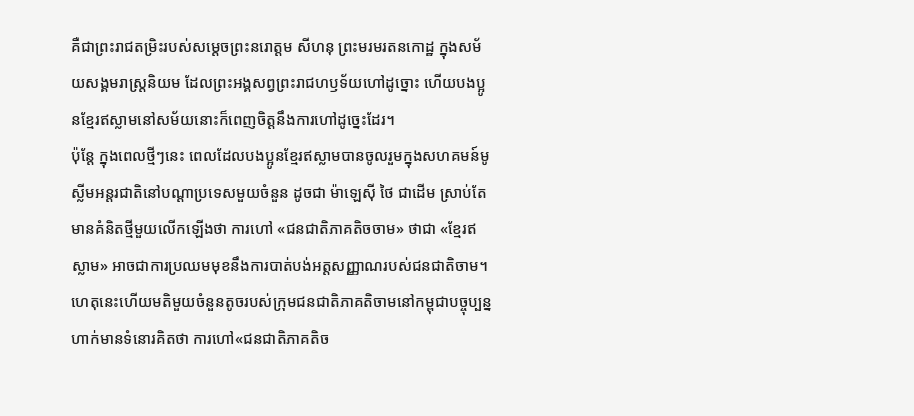គឺជាព្រះរាជតម្រិះរបស់សម្ដេចព្រះនរោត្តម សីហនុ ព្រះមរមរតនកោដ្ឋ ក្នុងសម័យសង្គមរាស្រ្តនិយម ដែលព្រះអង្គសព្វព្រះរាជហឫទ័យហៅដូច្នោះ ហើយបងប្អូនខ្មែរឥស្លាមនៅសម័យនោះក៏ពេញចិត្តនឹងការហៅដូច្នេះដែរ។
ប៉ុន្តែ ក្នុងពេលថ្មីៗនេះ ពេលដែលបងប្អូនខ្មែរឥស្លាមបានចូលរួមក្នុងសហគមន៍មូស្លីមអន្តរជាតិនៅបណ្ដាប្រទេសមួយចំនួន ដូចជា ម៉ាឡេស៊ី ថៃ ជាដើម ស្រាប់តែមានគំនិតថ្មីមួយលើកឡើងថា ការហៅ «ជនជាតិភាគតិចចាម» ថាជា «ខ្មែរឥស្លាម» អាចជាការប្រឈមមុខនឹងការបាត់បង់អត្តសញ្ញាណរបស់ជនជាតិចាម។ ហេតុនេះហើយមតិមួយចំនួនតូចរបស់ក្រុមជនជាតិភាគតិចាមនៅកម្ពុជាបច្ចុប្បន្ន ហាក់មានទំនោរគិតថា ការហៅ«ជនជាតិភាគតិច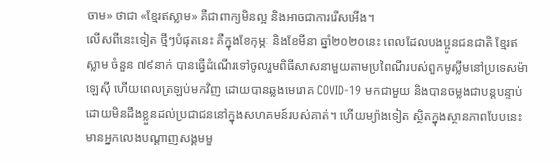ចាម» ថាជា «ខ្មែរឥស្លាម» គឺជាពាក្យមិនល្អ និងអាចជាការរើសអើង។
លើសពីនេះទៀត ថ្មីៗបំផុតនេះ គឺក្នុងខែកុម្ភៈ និងខែមីនា ឆ្នាំ២០២០នេះ ពេលដែលបងប្អូនជនជាតិ ខ្មែរឥស្លាម ចំនួន ៧៩នាក់ បានធ្វើដំណើរទៅចូលរួមពិធីសាសនាមួយតាមប្រពៃណីរបស់ពួកមូស្លីមនៅប្រទេសម៉ាឡេស៊ី ហើយពេលត្រឡប់មកវិញ ដោយបានឆ្លងមេរោគ COVID-19 មកជាមួយ និងបានចម្លងជាបន្តបន្ទាប់ដោយមិនដឹងខ្លួនដល់ប្រជាជននៅក្នុងសហគមន៍របស់គាត់។ ហើយម្យ៉ាងទៀត ស្ថិតក្នុងស្ថានភាពបែបនេះ មានអ្នកលេងបណ្ដាញសង្គមមួ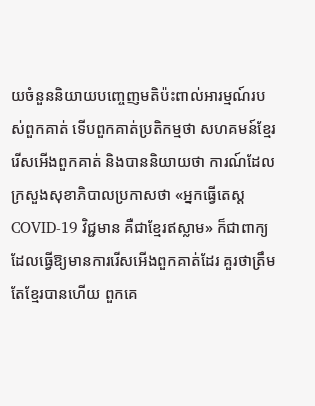យចំនួននិយាយបញ្ចេញមតិប៉ះពាល់អារម្មណ៍របស់ពួកគាត់ ទើបពួកគាត់ប្រតិកម្មថា សហគមន៍ខ្មែររើសអើងពួកគាត់ និងបាននិយាយថា ការណ៍ដែលក្រសួងសុខាភិបាលប្រកាសថា «អ្នកធ្វើតេស្ត COVID-19 វិជ្ជមាន គឺជាខ្មែរឥស្លាម» ក៏ជាពាក្យដែលធ្វើឱ្យមានការរើសអើងពួកគាត់ដែរ គួរថាត្រឹមតែខ្មែរបានហើយ ពួកគេ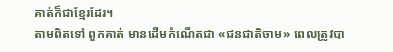គាត់ក៏ជាខ្មែរដែរ។
តាមពិតទៅ ពួកគាត់ មានដើមកំណើតជា «ជនជាតិចាម» ពេលត្រូវបា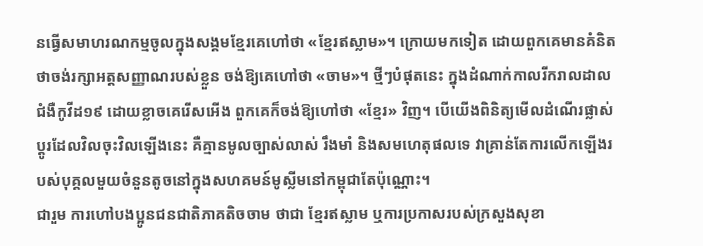នធ្វើសមាហរណកម្មចូលក្នុងសង្គមខ្មែរគេហៅថា «ខ្មែរឥស្លាម»។ ក្រោយមកទៀត ដោយពួកគេមានគំនិតថាចង់រក្សាអត្តសញ្ញាណរបស់ខ្លួន ចង់ឱ្យគេហៅថា «ចាម»។ ថ្មីៗបំផុតនេះ ក្នុងដំណាក់កាលរីករាលដាលជំងឺកូវីដ១៩ ដោយខ្លាចគេរើសអើង ពួកគេក៏ចង់ឱ្យហៅថា «ខ្មែរ» វិញ។ បើយើងពិនិត្យមើលដំណើរផ្លាស់ប្ដូរដែលវិលចុះវិលឡើងនេះ គឺគ្មានមូលច្បាស់លាស់ រឹងមាំ និងសមហេតុផលទេ វាគ្រាន់តែការលើកឡើងរបស់បុគ្គលមួយចំនួនតូចនៅក្នុងសហគមន៍មូស្លីមនៅកម្ពុជាតែប៉ុណ្ណោះ។
ជារួម ការហៅបងប្អូនជនជាតិភាគតិចចាម ថាជា ខ្មែរឥស្លាម ឬការប្រកាសរបស់ក្រសួងសុខា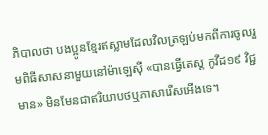ភិបាលថា បងប្អូនខ្មែរឥស្លាមដែលវិលត្រឡប់មកពីការចូលរួមពិធីសាសនាមួយនៅម៉ាឡេស៊ី «បានធ្វើតេស្ត កូវីដ១៩ វិជ្ជមាន» មិនមែនជាឥរិយាបថឬភាសារើសអើងទេ។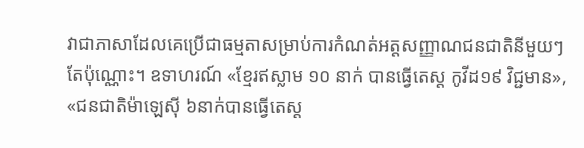វាជាភាសាដែលគេប្រើជាធម្មតាសម្រាប់ការកំណត់អត្តសញ្ញាណជនជាតិនីមួយៗតែប៉ុណ្ណោះ។ ឧទាហរណ៍ «ខ្មែរឥស្លាម ១០ នាក់ បានធ្វើតេស្ត កូវីដ១៩ វិជ្ជមាន», «ជនជាតិម៉ាឡេស៊ី ៦នាក់បានធ្វើតេស្ត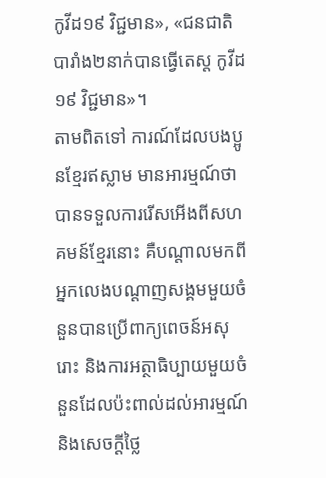កូវីដ១៩ វិជ្ជមាន», «ជនជាតិបារាំង២នាក់បានធ្វើតេស្ត កូវីដ១៩ វិជ្ជមាន»។
តាមពិតទៅ ការណ៍ដែលបងប្អូនខ្មែរឥស្លាម មានអារម្មណ៍ថា បានទទួលការរើសអើងពីសហគមន៍ខ្មែរនោះ គឺបណ្តាលមកពីអ្នកលេងបណ្ដាញសង្គមមួយចំនួនបានប្រើពាក្យពេចន៍អសុរោះ និងការអត្ថាធិប្បាយមួយចំនួនដែលប៉ះពាល់ដល់អារម្មណ៍និងសេចក្ដីថ្លៃ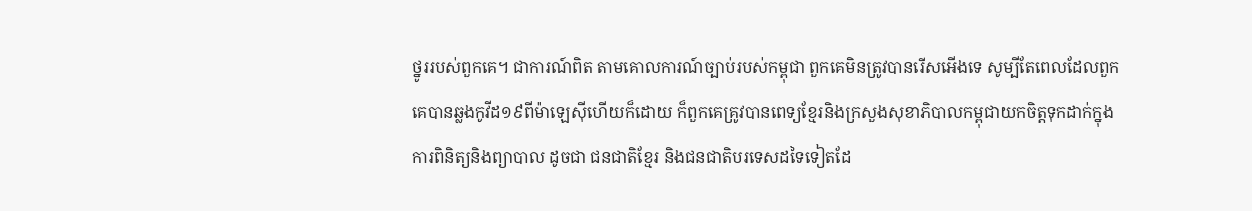ថ្នូររបស់ពួកគេ។ ជាការណ៍ពិត តាមគោលការណ៍ច្បាប់របស់កម្ពុជា ពួកគេមិនត្រូវបានរើសអើងទេ សូម្បីតែពេលដែលពួកគេបានឆ្លងកូវីដ១៩ពីម៉ាឡេស៊ីហើយក៏ដោយ ក៏ពួកគេគ្រូវបានពេទ្យខ្មែរនិងក្រសួងសុខាភិបាលកម្ពុជាយកចិត្តទុកដាក់ក្នុងការពិនិត្យនិងព្យាបាល ដូចជា ជនជាតិខ្មែរ និងជនជាតិបរទេសដទៃទៀតដែ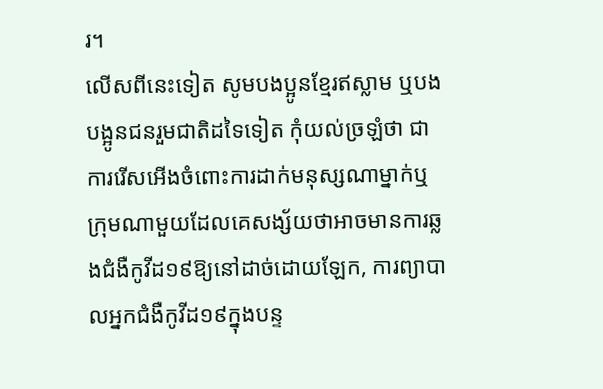រ។
លើសពីនេះទៀត សូមបងប្អូនខ្មែរឥស្លាម ឬបងបង្អូនជនរួមជាតិដទៃទៀត កុំយល់ច្រឡំថា ជាការរើសអើងចំពោះការដាក់មនុស្សណាម្នាក់ឬក្រុមណាមួយដែលគេសង្ស័យថាអាចមានការឆ្លងជំងឺកូវីដ១៩ឱ្យនៅដាច់ដោយឡែក, ការព្យាបាលអ្នកជំងឺកូវីដ១៩ក្នុងបន្ទ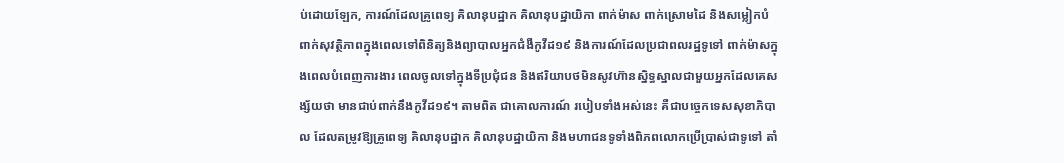ប់ដោយឡែក, ការណ៍ដែលគ្រូពេទ្យ គិលានុបដ្ឋាក គិលានុបដ្ឋាយិកា ពាក់ម៉ាស ពាក់ស្រោមដៃ និងសម្លៀកបំពាក់សុវត្ថិភាពក្នុងពេលទៅពិនិត្យនិងព្យាបាលអ្នកជំងឺកូវីដ១៩ និងការណ៍ដែលប្រជាពលរដ្ឋទូទៅ ពាក់ម៉ាសក្នុងពេលបំពេញការងារ ពេលចូលទៅក្នុងទីប្រជុំជន និងឥរិយាបថមិនសូវហ៊ានស្និទ្ធស្នាលជាមួយអ្នកដែលគេសង្ស័យថា មានជាប់ពាក់នឹងកូវីដ១៩។ តាមពិត ជាគោលការណ៍ របៀបទាំងអស់នេះ គឺជាបច្ចេកទេសសុខាភិបាល ដែលតម្រូវឱ្យគ្រូពេទ្យ គិលានុបដ្ឋាក គិលានុបដ្ឋាយិកា និងមហាជនទូទាំងពិភពលោកប្រើប្រាស់ជាទូទៅ តាំ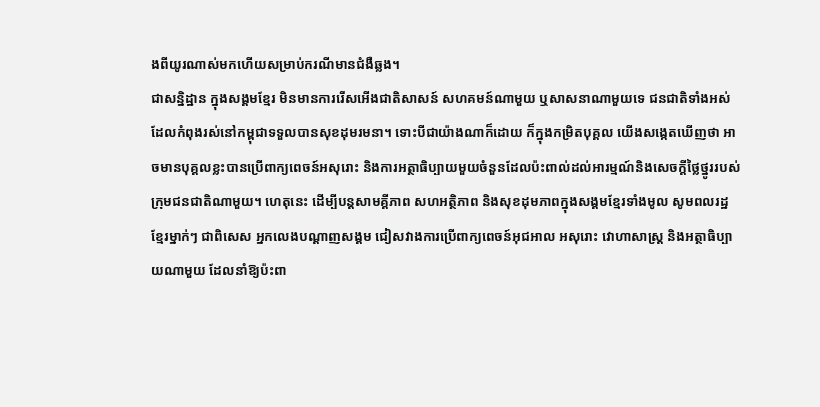ងពីយូរណាស់មកហើយសម្រាប់ករណីមានជំងឺឆ្លង។
ជាសន្និដ្ឋាន ក្នុងសង្គមខ្មែរ មិនមានការរើសអើងជាតិសាសន៍ សហគមន៍ណាមួយ ឬសាសនាណាមួយទេ ជនជាតិទាំងអស់ដែលកំពុងរស់នៅកម្ពុជាទទួលបានសុខដុមរមនា។ ទោះបីជាយ៉ាងណាក៏ដោយ ក៏ក្នុងកម្រិតបុគ្គល យើងសង្កេតឃើញថា អាចមានបុគ្គលខ្លះបានប្រើពាក្យពេចន៍អសុរោះ និងការអត្ថាធិប្បាយមួយចំនួនដែលប៉ះពាល់ដល់អារម្មណ៍និងសេចក្ដីថ្លៃថ្នូររបស់ក្រុមជនជាតិណាមួយ។ ហេតុនេះ ដើម្បីបន្តសាមគ្គីភាព សហអត្ថិភាព និងសុខដុមភាពក្នុងសង្គមខ្មែរទាំងមូល សូមពលរដ្ឋខ្មែរម្នាក់ៗ ជាពិសេស អ្នកលេងបណ្ដាញសង្គម ជៀសវាងការប្រើពាក្យពេចន៍អុជអាល អសុរោះ វោហាសាស្ត្រ និងអត្ថាធិប្បាយណាមួយ ដែលនាំឱ្យប៉ះពា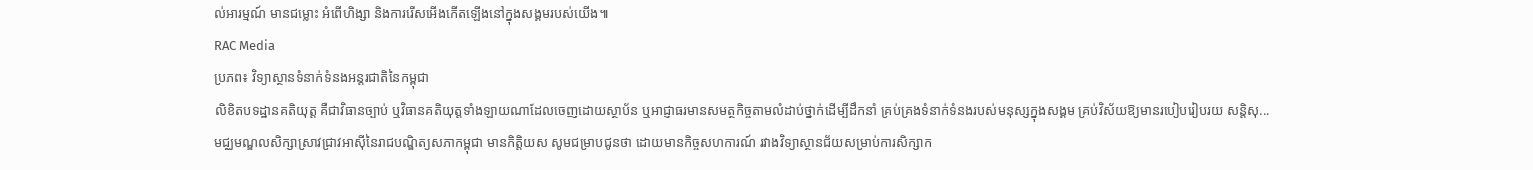ល់អារម្មណ៍ មានជម្លោះ អំពើហិង្សា និងការរើសអើងកើតឡើងនៅក្នុងសង្គមរបស់យើង៕
RAC Media
ប្រភព៖ វិទ្យាស្ថានទំនាក់ទំនងអន្តរជាតិនៃកម្ពុជា
លិខិតបទដ្ឋានគតិយុត្ត គឺជាវិធានច្បាប់ ឬវិធានគតិយុត្តទាំងឡាយណាដែលចេញដោយស្ថាប័ន ឬអាជ្ញាធរមានសមត្ថកិច្ចតាមលំដាប់ថ្នាក់ដើម្បីដឹកនាំ គ្រប់គ្រងទំនាក់ទំនងរបស់មនុស្សក្នុងសង្គម គ្រប់វិស័យឱ្យមានរបៀបរៀបរយ សន្តិសុ...
មជ្ឈមណ្ឌលសិក្សាស្រាវជ្រាវអាស៊ីនៃរាជបណ្ឌិត្យសភាកម្ពុជា មានកិត្តិយស សូមជម្រាបជូនថា ដោយមានកិច្ចសហការណ៍ រវាងវិទ្យាស្ថានជ័យសម្រាប់ការសិក្សាក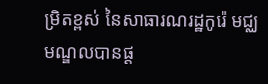ម្រិតខ្ពស់ នៃសាធារណរដ្ឋកូរ៉េ មជ្ឈមណ្ឌលបានផ្ត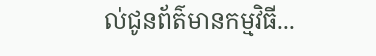ល់ជូនព័ត៌មានកម្មវិធី...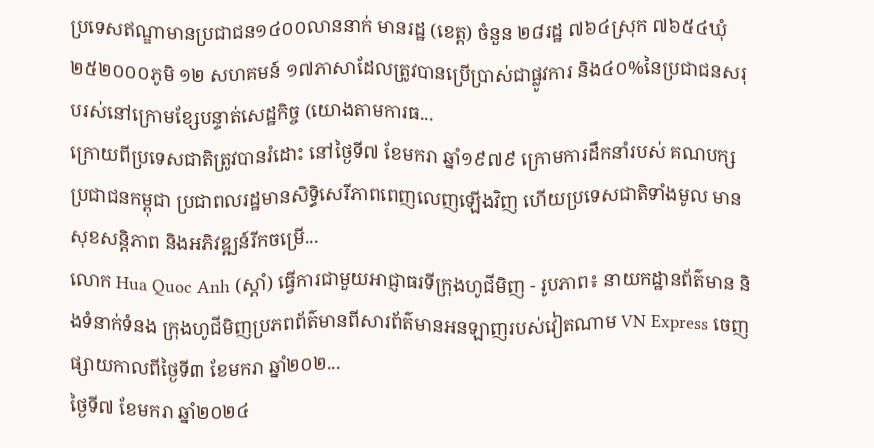ប្រទេសឥណ្ឌាមានប្រជាជន១៤០០លាននាក់ មានរដ្ឋ (ខេត្ត) ចំនួន ២៨រដ្ឋ ៧៦៤ស្រុក ៧៦៥៤ឃុំ ២៥២០០០ភូមិ ១២ សហគមន៍ ១៧ភាសាដែលត្រូវបានប្រើប្រាស់ជាផ្លូវការ និង៤០%នៃប្រជាជនសរុបរស់នៅក្រោមខ្សែបន្ទាត់សេដ្ឋកិច្ច (យោងតាមការធ...
ក្រោយពីប្រទេសជាតិត្រូវបានរំដោះ នៅថ្ងៃទី៧ ខែមករា ឆ្នាំ១៩៧៩ ក្រោមការដឹកនាំរបស់ គណបក្សប្រជាជនកម្ពុជា ប្រជាពលរដ្ឋមានសិទ្ធិសេរីភាពពេញលេញឡើងវិញ ហើយប្រទេសជាតិទាំងមូល មានសុខសន្តិភាព និងអភិវឌ្ឍន៍រីកចម្រើ...
លោក Hua Quoc Anh (ស្តាំ) ធ្វើការជាមួយអាជ្ញាធរទីក្រុងហូជីមិញ - រូបភាព៖ នាយកដ្ឋានព័ត៌មាន និងទំនាក់ទំនង ក្រុងហូជីមិញប្រភពព័ត៌មានពីសារព័ត៌មានអនឡាញរបស់វៀតណាម VN Express ចេញផ្សាយកាលពីថ្ងៃទី៣ ខែមករា ឆ្នាំ២០២...
ថ្ងៃទី៧ ខែមករា ឆ្នាំ២០២៤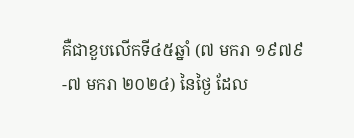គឺជាខួបលើកទី៤៥ឆ្នាំ (៧ មករា ១៩៧៩-៧ មករា ២០២៤) នៃថ្ងៃ ដែល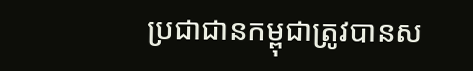ប្រជាជានកម្ពុជាត្រូវបានស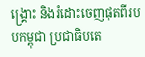ង្គ្រោះ និងរំដោះចេញផុតពីរបបកម្ពុជា ប្រជាធិបតេ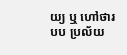យ្យ ឬ ហៅថារបប ប្រល័យ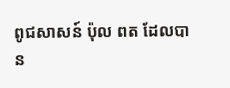ពូជសាសន៍ ប៉ុល ពត ដែលបាន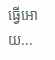ធ្វើអោយ...